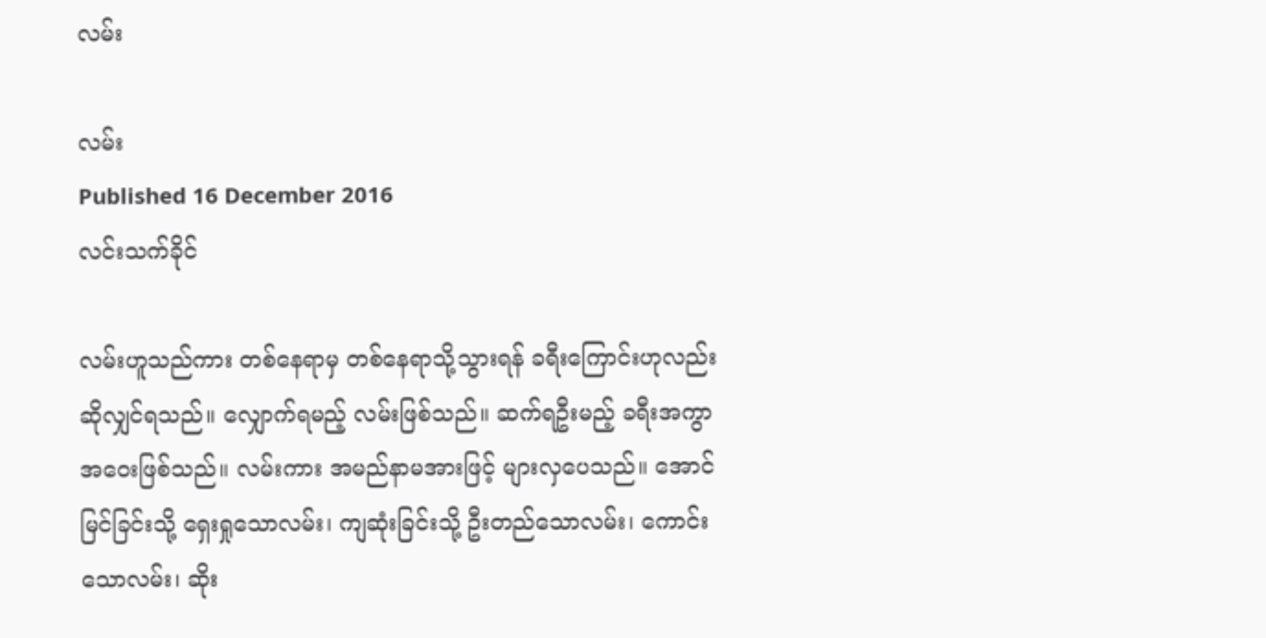လမ်း

လမ်း
Published 16 December 2016
လင်းသက်ခိုင်

လမ်းဟူသည်ကား တစ်နေရာမှ တစ်နေရာသို့သွားရန် ခရီးကြောင်းဟုလည်း ဆိုလျှင်ရသည်။ လျှောက်ရမည့် လမ်းဖြစ်သည်။ ဆက်ရဦးမည့် ခရီးအကွာအဝေးဖြစ်သည်။ လမ်းကား အမည်နာမအားဖြင့် များလှပေသည်။ အောင်မြင်ခြင်းသို့ ရှေးရှုသောလမ်း၊ ကျဆုံးခြင်းသို့ ဦးတည်သောလမ်း၊ ကောင်းသောလမ်း၊ ဆိုး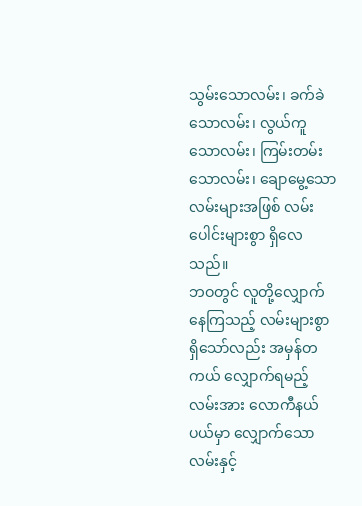သွမ်းသောလမ်း၊ ခက်ခဲသောလမ်း၊ လွယ်ကူသောလမ်း၊ ကြမ်းတမ်းသောလမ်း၊ ချောမွေ့သောလမ်းများအဖြစ် လမ်းပေါင်းများစွာ ရှိလေသည်။
ဘဝတွင် လူတို့လျှောက်နေကြသည့် လမ်းများစွာရှိသော်လည်း အမှန်တကယ် လျှောက်ရမည့်လမ်းအား လောကီနယ်ပယ်မှာ လျှောက်သောလမ်းနှင့်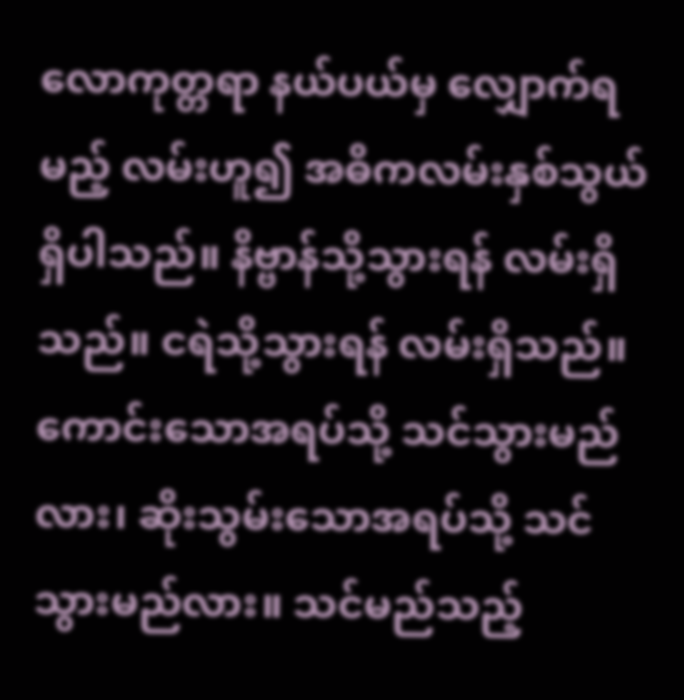လောကုတ္တရာ နယ်ပယ်မှ လျှောက်ရမည့် လမ်းဟူ၍ အဓိကလမ်းနှစ်သွယ် ရှိပါသည်။ နိဗ္ဗာန်သို့သွားရန် လမ်းရှိသည်။ ငရဲသို့သွားရန် လမ်းရှိသည်။ ကောင်းသောအရပ်သို့ သင်သွားမည်လား၊ ဆိုးသွမ်းသောအရပ်သို့ သင်သွားမည်လား။ သင်မည်သည့်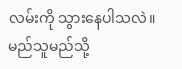လမ်းကို သွားနေပါသလဲ။ မည်သူမည်သို့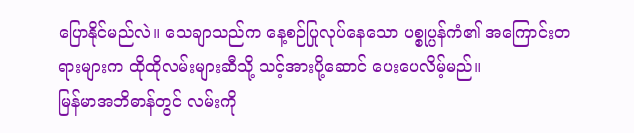ပြောနိုင်မည်လဲ။ သေချာသည်က နေ့စဉ်ပြုလုပ်နေသော ပစ္စုပ္ပန်ကံ၏ အကြောင်းတရားများက ထိုထိုလမ်းများဆီသို့ သင့်အားပို့ဆောင် ပေးပေလိမ့်မည်။
မြန်မာအဘိဓာန်တွင် လမ်းကို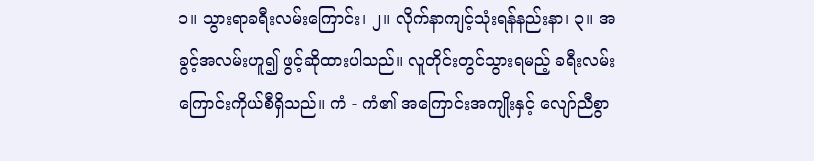၁။ သွားရာခရီးလမ်းကြောင်း၊ ၂။ လိုက်နာကျင့်သုံးရန်နည်းနာ၊ ၃။ အခွင့်အလမ်းဟူ၍ ဖွင့်ဆိုထားပါသည်။ လူတိုင်းတွင်သွားရမည့် ခရီးလမ်းကြောင်းကိုယ်စီရှိသည်။ ကံ - ကံ၏ အကြောင်းအကျိုးနှင့် လျော်ညီစွာ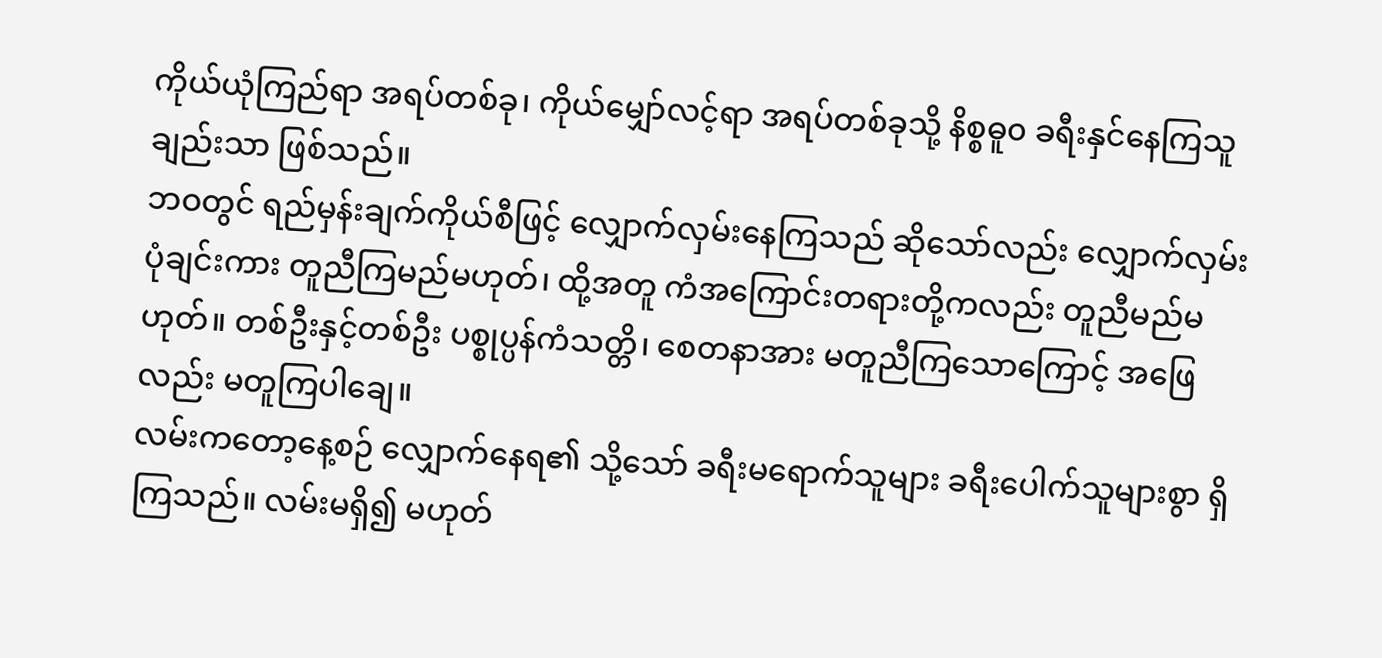ကိုယ်ယုံကြည်ရာ အရပ်တစ်ခု၊ ကိုယ်မျှော်လင့်ရာ အရပ်တစ်ခုသို့ နိစ္စဓူ၀ ခရီးနှင်နေကြသူချည်းသာ ဖြစ်သည်။
ဘဝတွင် ရည်မှန်းချက်ကိုယ်စီဖြင့် လျှောက်လှမ်းနေကြသည် ဆိုသော်လည်း လျှောက်လှမ်းပုံချင်းကား တူညီကြမည်မဟုတ်၊ ထို့အတူ ကံအကြောင်းတရားတို့ကလည်း တူညီမည်မဟုတ်။ တစ်ဦးနှင့်တစ်ဦး ပစ္စုပ္ပန်ကံသတ္တိ၊ စေတနာအား မတူညီကြသောကြောင့် အဖြေလည်း မတူကြပါချေ။
လမ်းကတော့နေ့စဉ် လျှောက်နေရ၏ သို့သော် ခရီးမရောက်သူများ ခရီးပေါက်သူများစွာ ရှိကြသည်။ လမ်းမရှိ၍ မဟုတ်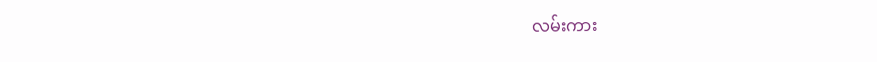လမ်းကား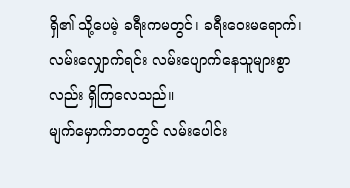ရှိ၏ သို့ပေမဲ့ ခရီးကမတွင်၊ ခရီးဝေးမရောက်၊ လမ်းလျှောက်ရင်း လမ်းပျောက်နေသူများစွာလည်း ရှိကြလေသည်။
မျက်မှောက်ဘဝတွင် လမ်းပေါင်း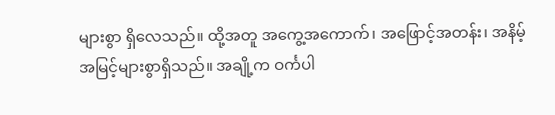များစွာ ရှိလေသည်။ ထို့အတူ အကွေ့အကောက်၊ အဖြောင့်အတန်း၊ အနိမ့်အမြင့်များစွာရှိသည်။ အချို့က ဝင်္ကပါ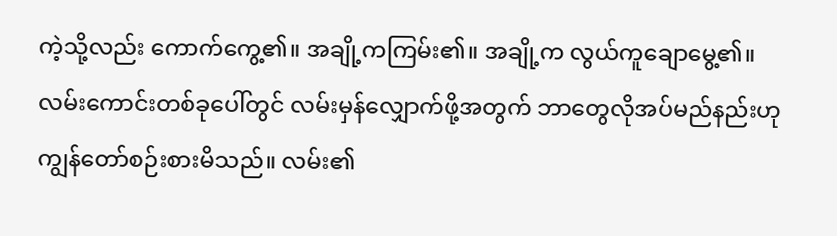ကဲ့သို့လည်း ကောက်ကွေ့၏။ အချို့ကကြမ်း၏။ အချို့က လွယ်ကူချောမွေ့၏။
လမ်းကောင်းတစ်ခုပေါ်တွင် လမ်းမှန်လျှောက်ဖို့အတွက် ဘာတွေလိုအပ်မည်နည်းဟု ကျွန်တော်စဉ်းစားမိသည်။ လမ်း၏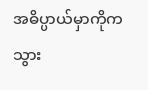အဓိပ္ပာယ်မှာကိုက သွား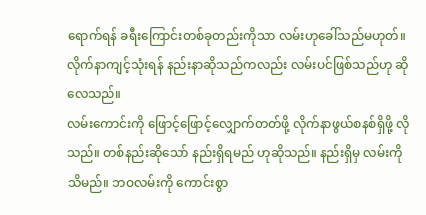ရောက်ရန် ခရီးကြောင်းတစ်ခုတည်းကိုသာ လမ်းဟုခေါ်သည်မဟုတ်။ လိုက်နာကျင့်သုံးရန် နည်းနာဆိုသည်ကလည်း လမ်းပင်ဖြစ်သည်ဟု ဆိုလေသည်။
လမ်းကောင်းကို ဖြောင့်ဖြောင့်လျှောက်တတ်ဖို့ လိုက်နာဖွယ်စနစ်ရှိဖို့ လိုသည်။ တစ်နည်းဆိုသော် နည်းရှိရမည် ဟုဆိုသည်။ နည်းရှိမှ လမ်းကိုသိမည်။ ဘဝလမ်းကို ကောင်းစွာ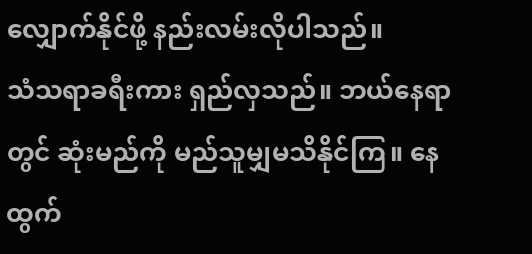လျှောက်နိုင်ဖို့ နည်းလမ်းလိုပါသည်။
သံသရာခရီးကား ရှည်လှသည်။ ဘယ်နေရာတွင် ဆုံးမည်ကို မည်သူမျှမသိနိုင်ကြ။ နေထွက်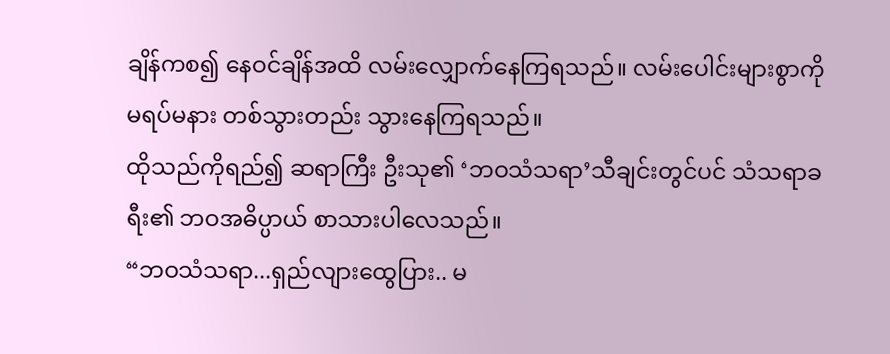ချိန်ကစ၍ နေဝင်ချိန်အထိ လမ်းလျှောက်နေကြရသည်။ လမ်းပေါင်းများစွာကို မရပ်မနား တစ်သွားတည်း သွားနေကြရသည်။
ထိုသည်ကိုရည်၍ ဆရာကြီး ဦးသု၏ ‘ဘဝသံသရာ’သီချင်းတွင်ပင် သံသရာခရီး၏ ဘဝအဓိပ္ပာယ် စာသားပါလေသည်။
“ဘဝသံသရာ...ရှည်လျားထွေပြား.. မ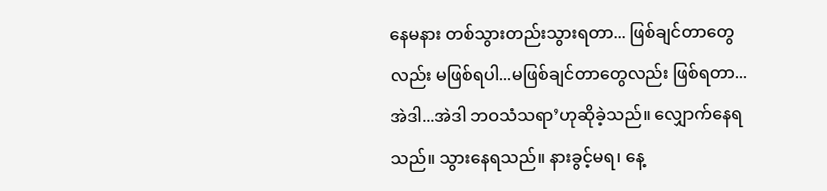နေမနား တစ်သွားတည်းသွားရတာ... ဖြစ်ချင်တာတွေလည်း မဖြစ်ရပါ...မဖြစ်ချင်တာတွေလည်း ဖြစ်ရတာ... အဲဒါ...အဲဒါ ဘဝသံသရာ’ဟုဆိုခဲ့သည်။ လျှောက်နေရသည်။ သွားနေရသည်။ နားခွင့်မရ၊ နေ့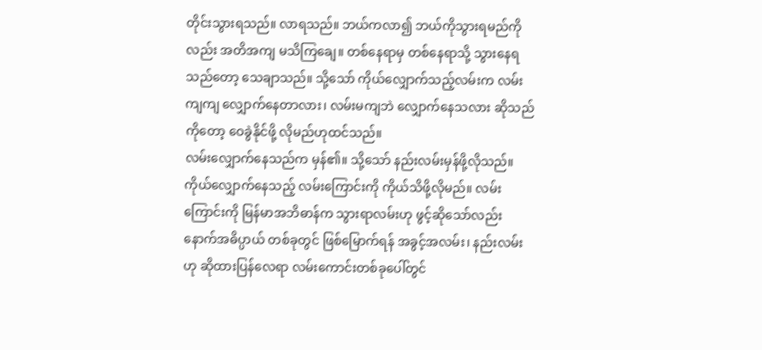တိုင်းသွားရသည်။ လာရသည်။ ဘယ်ကလာ၍ ဘယ်ကိုသွားရမည်ကိုလည်း အတိအကျ မသိကြချေ။ တစ်နေရာမှ တစ်နေရာသို့ သွားနေရသည်တော့ သေချာသည်။ သို့သော် ကိုယ်လျှောက်သည့်လမ်းက လမ်းကျကျ လျှောက်နေတာလား၊ လမ်းမကျဘဲ လျှောက်နေသလား ဆိုသည်ကိုတော့ ဝေခွဲနိုင်ဖို့ လိုမည်ဟုထင်သည်။
လမ်းလျှောက်နေသည်က မှန်၏။ သို့သော် နည်းလမ်းမှန်ဖို့လိုသည်။ ကိုယ်လျှောက်နေသည့် လမ်းကြောင်းကို ကိုယ်သိဖို့လိုမည်။ လမ်းကြောင်းကို မြန်မာအဘိဓာန်က သွားရာလမ်းဟု ဖွင့်ဆိုသော်လည်း နောက်အဓိပ္ပာယ် တစ်ခုတွင် ဖြစ်မြောက်ရန် အခွင့်အလမ်း၊ နည်းလမ်းဟု ဆိုထားပြန်လေရာ လမ်းကောင်းတစ်ခုပေါ်တွင်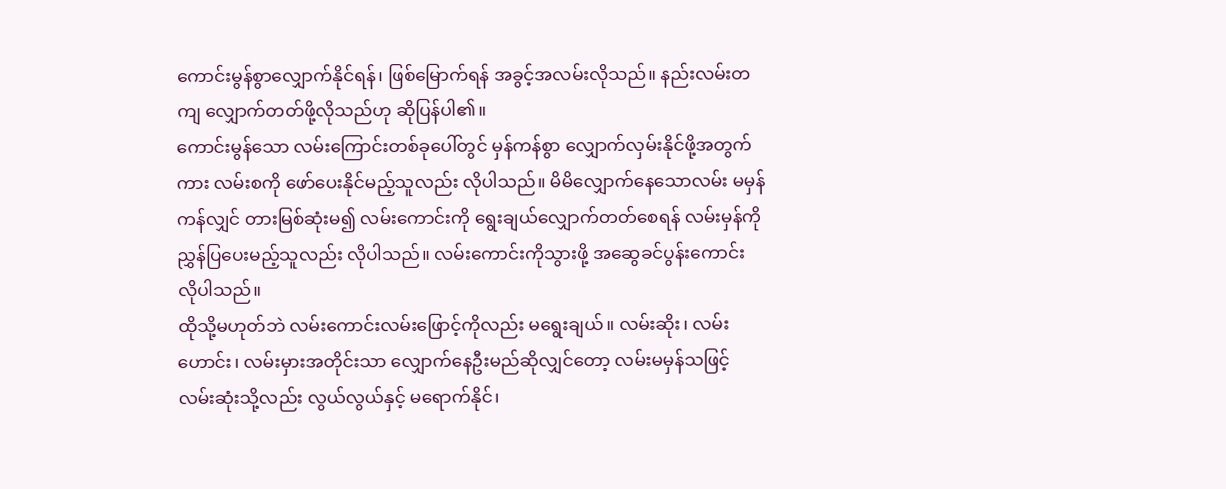ကောင်းမွန်စွာလျှောက်နိုင်ရန်၊ ဖြစ်မြောက်ရန် အခွင့်အလမ်းလိုသည်။ နည်းလမ်းတကျ လျှောက်တတ်ဖို့လိုသည်ဟု ဆိုပြန်ပါ၏။
ကောင်းမွန်သော လမ်းကြောင်းတစ်ခုပေါ်တွင် မှန်ကန်စွာ လျှောက်လှမ်းနိုင်ဖို့အတွက်ကား လမ်းစကို ဖော်ပေးနိုင်မည့်သူလည်း လိုပါသည်။ မိမိလျှောက်နေသောလမ်း မမှန်ကန်လျှင် တားမြစ်ဆုံးမ၍ လမ်းကောင်းကို ရွေးချယ်လျှောက်တတ်စေရန် လမ်းမှန်ကို ညွှန်ပြပေးမည့်သူလည်း လိုပါသည်။ လမ်းကောင်းကိုသွားဖို့ အဆွေခင်ပွန်းကောင်း လိုပါသည်။
ထိုသို့မဟုတ်ဘဲ လမ်းကောင်းလမ်းဖြောင့်ကိုလည်း မရွေးချယ်။ လမ်းဆိုး၊ လမ်းဟောင်း၊ လမ်းမှားအတိုင်းသာ လျှောက်နေဦးမည်ဆိုလျှင်တော့ လမ်းမမှန်သဖြင့် လမ်းဆုံးသို့လည်း လွယ်လွယ်နှင့် မရောက်နိုင်၊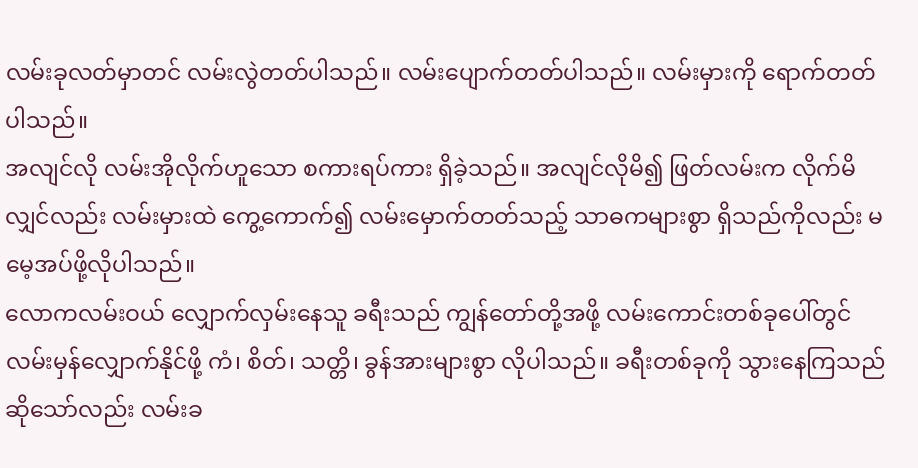လမ်းခုလတ်မှာတင် လမ်းလွဲတတ်ပါသည်။ လမ်းပျောက်တတ်ပါသည်။ လမ်းမှားကို ရောက်တတ်ပါသည်။
အလျင်လို လမ်းအိုလိုက်ဟူသော စကားရပ်ကား ရှိခဲ့သည်။ အလျင်လိုမိ၍ ဖြတ်လမ်းက လိုက်မိလျှင်လည်း လမ်းမှားထဲ ကွေ့ကောက်၍ လမ်းမှောက်တတ်သည့် သာဓကများစွာ ရှိသည်ကိုလည်း မမေ့အပ်ဖို့လိုပါသည်။
လောကလမ်းဝယ် လျှောက်လှမ်းနေသူ ခရီးသည် ကျွန်တော်တို့အဖို့ လမ်းကောင်းတစ်ခုပေါ်တွင် လမ်းမှန်လျှောက်နိုင်ဖို့ ကံ၊ စိတ်၊ သတ္တိ၊ ခွန်အားများစွာ လိုပါသည်။ ခရီးတစ်ခုကို သွားနေကြသည် ဆိုသော်လည်း လမ်းခ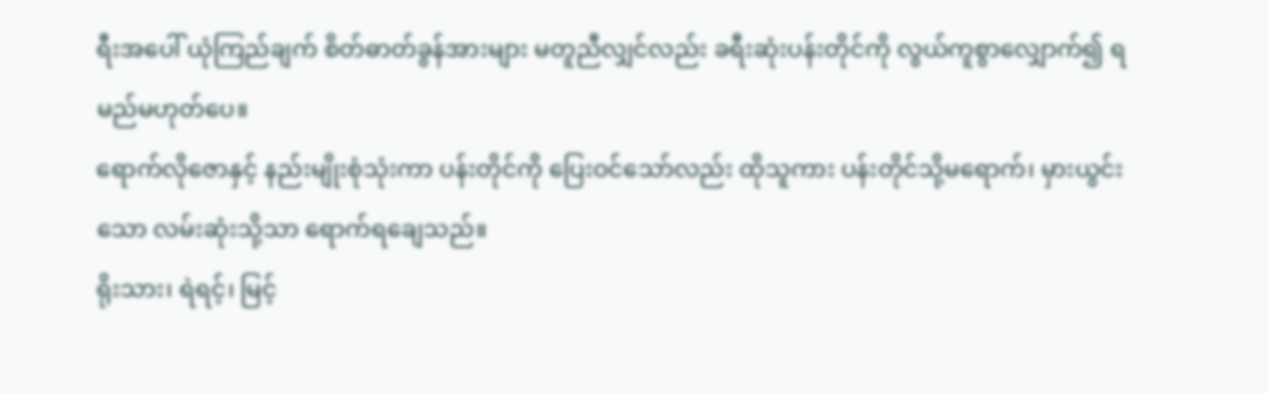ရီးအပေါ် ယုံကြည်ချက် စိတ်ဓာတ်ခွန်အားများ မတူညီလျှင်လည်း ခရီးဆုံးပန်းတိုင်ကို လွယ်ကူစွာလျှောက်၍ ရမည်မဟုတ်ပေ။
ရောက်လိုဇောနှင့် နည်းမျိုးစုံသုံးကာ ပန်းတိုင်ကို ပြေးဝင်သော်လည်း ထိုသူကား ပန်းတိုင်သို့မရောက်၊ မှားယွင်းသော လမ်းဆုံးသို့သာ ရောက်ရချေသည်။
ရိုးသား၊ ရဲရင့်၊ မြင့်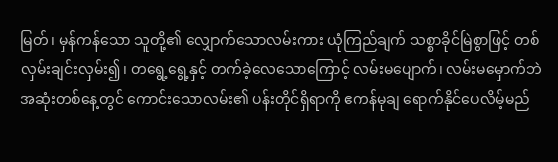မြတ်၊ မှန်ကန်သော သူတို့၏ လျှောက်သောလမ်းကား ယုံကြည်ချက် သစ္စာခိုင်မြဲစွာဖြင့် တစ်လှမ်းချင်းလှမ်း၍၊ တရွေ့ရွေ့နှင့် တက်ခဲ့လေသောကြောင့် လမ်းမပျောက်၊ လမ်းမမှောက်ဘဲ အဆုံးတစ်နေ့တွင် ကောင်းသောလမ်း၏ ပန်းတိုင်ရှိရာကို ဧကန်မုချ ရောက်နိုင်ပေလိမ့်မည်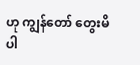ဟု ကျွန်တော် တွေးမိပါ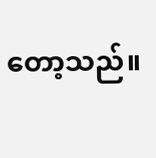တော့သည်။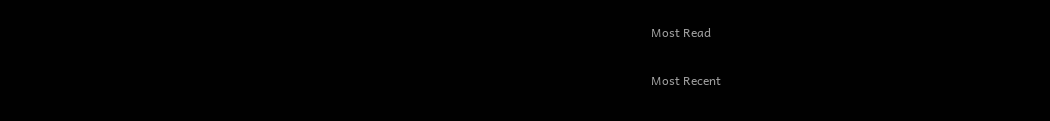Most Read

Most Recent